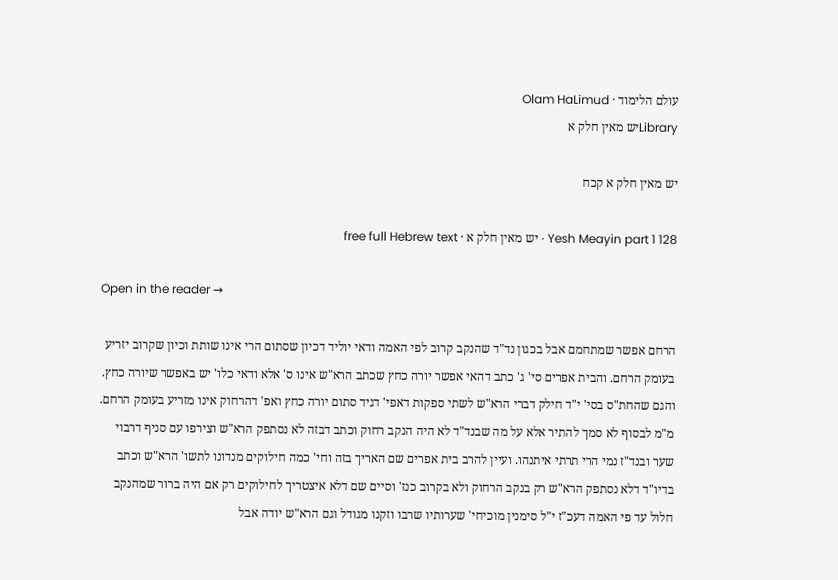עולם הלימוד · Olam HaLimud
Libraryיש מאין חלק א

יש מאין חלק א קכח

Yesh Meayin part 1 128 · יש מאין חלק א · free full Hebrew text

Open in the reader →

הרחם אפשר שמתחמם אבל בכגון נד"ד שהנקב קרוב לפי האמה ודאי יוליד דכיון שסתום הרי אינו שותת וכיון שקרוב יזריע בעומק הרחם. והבית אפרים סי' ג' כתב דהאי אפשר יורה כחץ שכתב הרא"ש אינו ס' אלא ודאי כלו' יש באפשר שיורה כחץ. והגם שהחת"ס בסי' י"ד חילק דברי הרא"ש לשתי ספקות דאפי' דגיד סתום יורה כחץ ואפ' דהרחוק אינו מזריע בעומק הרחם. מ"מ לבסוף לא סמך להתיר אלא על מה שבנד"ד לא היה הנקב רחוק וכתב דבזה לא נסתפק הרא"ש וצירפו עם סניף דרבוי שער ובנד"ז נמי הרי תרתי איתנהו. ועיין להרב בית אפרים שם האריך בזה וחי' כמה חילוקים מנדונו לתשו' הרא"ש וכתב בדיו"ד דלא נסתפק הרא"ש רק בנקב הרחוק ולא בקרוב כנז' וסיים שם דלא איצטריך לחילוקים רק אם היה ברור שמהנקב חלול עד פי האמה דעכ"ז י"ל סימנין מוכיחי' שערותיו שרבו וזקנו מגודל וגם הרא"ש יודה אבל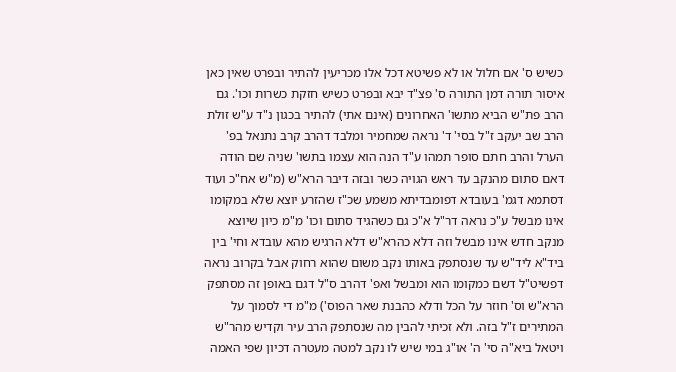כשיש ס' אם חלול או לא פשיטא דכל אלו מכריעין להתיר ובפרט שאין כאן איסור תורה דמן התורה ס' פצ"ד יבא ובפרט כשיש חזקת כשרות וכו'. גם הרב פת"ש הביא מתשו' האחרונים (אינם אתי) להתיר בכגון נ"ד ע"ש זולת הרב שב יעקב ז"ל בסי' ד' נראה שמחמיר ומלבד דהרב קרב נתנאל בפ' הערל והרב חתם סופר תמהו ע"ד הנה הוא עצמו בתשו' שניה שם הודה דאם סתום מהנקב עד ראש הגויה כשר ובזה דיבר הרא"ש (מ"ש אח"כ ועוד דסתמא דגמ' בעובדא דפומבדיתא משמע שכ"ז שהזרע יוצא שלא במקומו אינו מבשל ע"כ נראה דר"ל א"כ גם כשהגיד סתום וכו' מ"מ כיון שיוצא מנקב חדש אינו מבשל וזה דלא כהרא"ש דלא הרגיש מהא עובדא וחי' בין ביד"א ליד"ש עד שנסתפק באותו נקב משום שהוא רחוק אבל בקרוב נראה דפשיט"ל דשם כמקומו הוא ומבשל ואפ' דהרב ס"ל דגם באופן זה מסתפק הרא"ש וס' חוזר על הכל ודלא כהבנת שאר הפוס') מ"מ די לסמוך על המתירים ז"ל בזה. ולא זכיתי להבין מה שנסתפק הרב עיר וקדיש מהר"ש ויטאל ביא"ה סי' ה' או"ג במי שיש לו נקב למטה מעטרה דכיון שפי האמה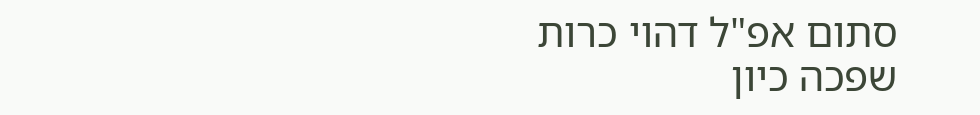סתום אפ"ל דהוי כרות שפכה כיון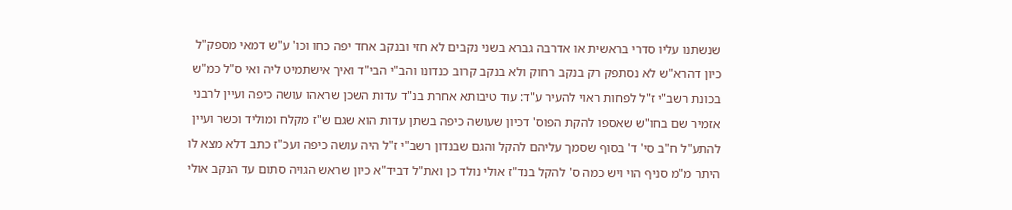שנשתנו עליו סדרי בראשית או אדרבה גברא בשני נקבים לא חזי ובנקב אחד יפה כחו וכו' ע"ש דמאי מספק"ל כיון דהרא"ש לא נסתפק רק בנקב רחוק ולא בנקב קרוב כנדונו והב"י הבי"ד ואיך אישתמיט ליה ואי ס"ל כמ"ש בכונת רשב"י ז"ל לפחות ראוי להעיר ע"ד: עוד טיבותא אחרת בנ"ד עדות השכן שראהו עושה כיפה ועיין לרבני אזמיר שם בחו"ש שאספו להקת הפוס' דכיון שעושה כיפה בשתן עדות הוא שגם ש"ז מקלח ומוליד וכשר ועיין להתע"ל ח"ב סי' ד' בסוף שסמך עליהם להקל והגם שבנדון רשב"י ז"ל היה עושה כיפה ועכ"ז כתב דלא מצא לו היתר מ"מ סניף הוי ויש כמה ס' להקל בנד"ז אולי נולד כן ואת"ל דביד"א כיון שראש הגויה סתום עד הנקב אולי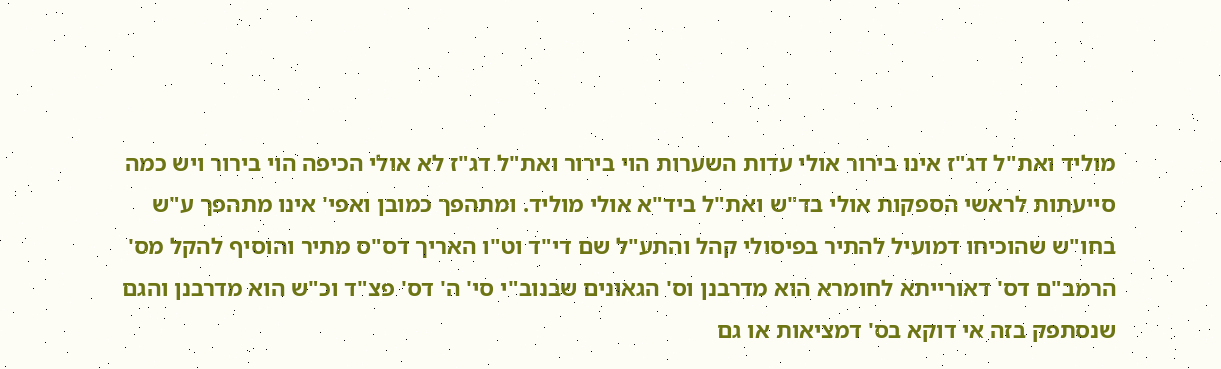מוליד ואת"ל דג"ז אינו בירור אולי עדות השערות הוי בירור ואת"ל דג"ז לא אולי הכיפה הוי בירור ויש כמה סייעתות לראשי הספקות אולי בד"ש ואת"ל ביד"א אולי מוליד. ומתהפך כמובן ואפי' אינו מתהפך ע"ש בחו"ש שהוכיחו דמועיל להתיר בפיסולי קהל והתע"ל שם די"ד וט"ו האריך דס"ס מתיר והוסיף להקל מס' הרמב"ם דס' דאורייתא לחומרא הוא מדרבנן וס' הגאונים שבנוב"י סי' ה' דס' פצ"ד וכ"ש הוא מדרבנן והגם שנסתפק בזה אי דוקא בס' דמציאות או גם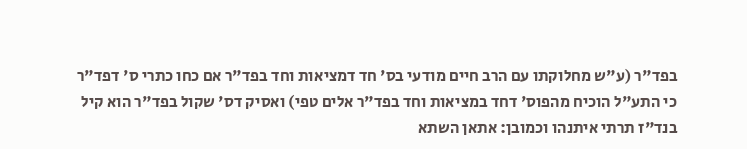בפד"ר (ע"ש מחלוקתו עם הרב חיים מודעי בס' חד דמציאות וחד בפד"ר אם כחו כתרי ס' דפד"ר כי התע"ל הוכיח מהפוס' דחד במציאות וחד בפד"ר אלים טפי) ואסיק דס' שקול בפד"ר הוא קיל בנד"ז תרתי איתנהו וכמובן: אתאן השתא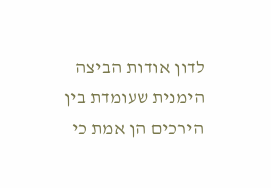לדון אודות הביצה הימנית שעומדת בין הירכים הן אמת כי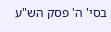בסי' ה' פסק הש"ע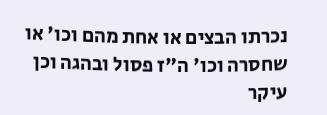נכרתו הבצים או אחת מהם וכו' או שחסרה וכו' ה"ז פסול ובהגה וכן עיקר